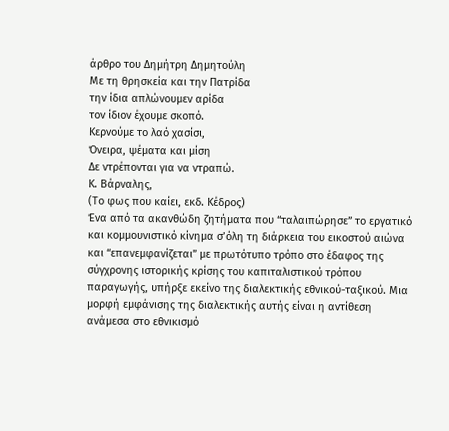άρθρο του Δημήτρη Δημητούλη
Με τη θρησκεία και την Πατρίδα
την ίδια απλώνουμεν αρίδα
τον ίδιον έχουμε σκοπό.
Κερνούμε το λαό χασίσι,
Όνειρα, ψέματα και μίση
Δε ντρέπονται για να ντραπώ.
Κ. Βάρναλης,
(Το φως που καίει, εκδ. Κέδρος)
Ένα από τα ακανθώδη ζητήματα που “ταλαιπώρησε” το εργατικό και κομμουνιστικό κίνημα σ’όλη τη διάρκεια του εικοστού αιώνα και “επανεμφανίζεται” με πρωτότυπο τρόπο στο έδαφος της σύγχρονης ιστορικής κρίσης του καπιταλιστικού τρόπου παραγωγής, υπήρξε εκείνο της διαλεκτικής εθνικού-ταξικού. Μια μορφή εμφάνισης της διαλεκτικής αυτής είναι η αντίθεση ανάμεσα στο εθνικισμό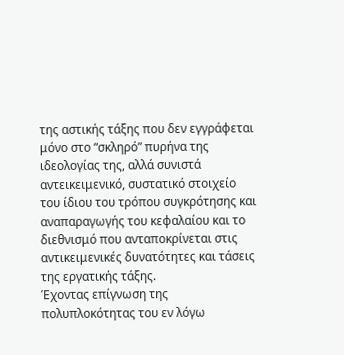της αστικής τάξης που δεν εγγράφεται μόνο στο “σκληρό” πυρήνα της ιδεολογίας της, αλλά συνιστά αντεικειμενικό, συστατικό στοιχείο του ίδιου του τρόπου συγκρότησης και αναπαραγωγής του κεφαλαίου και το διεθνισμό που ανταποκρίνεται στις αντικειμενικές δυνατότητες και τάσεις της εργατικής τάξης.
Έχοντας επίγνωση της πολυπλοκότητας του εν λόγω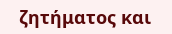ζητήματος και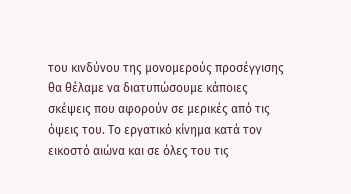του κινδύνου της μονομερούς προσέγγισης θα θέλαμε να διατυπώσουμε κάποιες σκέψεις που αφορούν σε μερικές από τις όψεις του. Το εργατικό κίνημα κατά τον εικοστό αιώνα και σε όλες του τις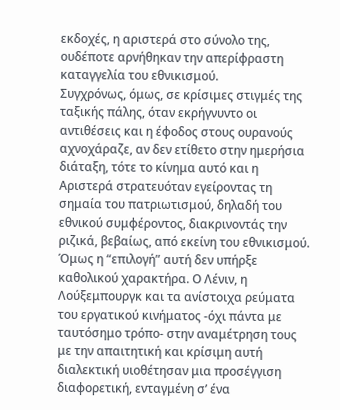εκδοχές, η αριστερά στο σύνολο της, ουδέποτε αρνήθηκαν την απερίφραστη καταγγελία του εθνικισμού.
Συγχρόνως, όμως, σε κρίσιμες στιγμές της ταξικής πάλης, όταν εκρήγνυντο οι αντιθέσεις και η έφοδος στους ουρανούς αχνοχάραζε, αν δεν ετίθετο στην ημερήσια διάταξη, τότε το κίνημα αυτό και η Αριστερά στρατευόταν εγείροντας τη σημαία του πατριωτισμού, δηλαδή του εθνικού συμφέροντος, διακρινοντάς την ριζικά, βεβαίως, από εκείνη του εθνικισμού.
Όμως η “επιλογή” αυτή δεν υπήρξε καθολικού χαρακτήρα. Ο Λένιν, η Λούξεμπουργκ και τα ανίστοιχα ρεύματα του εργατικού κινήματος -όχι πάντα με ταυτόσημο τρόπο- στην αναμέτρηση τους με την απαιτητική και κρίσιμη αυτή διαλεκτική υιοθέτησαν μια προσέγγιση διαφορετική, ενταγμένη σ’ ένα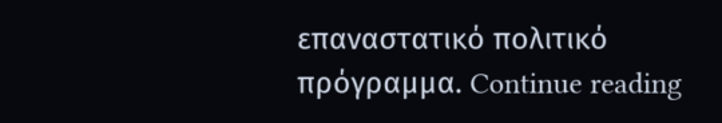επαναστατικό πολιτικό πρόγραμμα. Continue reading